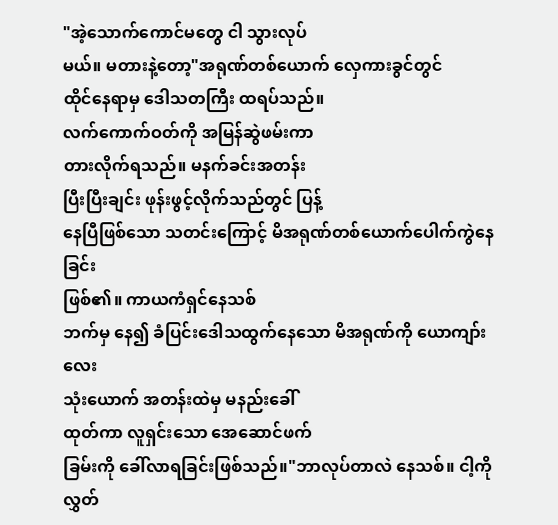"အဲ့သောက်ကောင်မတွေ ငါ သွားလုပ်
မယ်။ မတားနဲ့တော့"အရုဏ်တစ်ယောက် လှေကားခွင်တွင်
ထိုင်နေရာမှ ဒေါသတကြီး ထရပ်သည်။
လက်ကောက်ဝတ်ကို အမြန်ဆွဲဖမ်းကာ
တားလိုက်ရသည်။ မနက်ခင်းအတန်း
ပြီးပြီးချင်း ဖုန်းဖွင့်လိုက်သည်တွင် ပြန့်
နေပြီဖြစ်သော သတင်းကြောင့် မိအရုဏ်တစ်ယောက်ပေါက်ကွဲနေခြင်း
ဖြစ်၏။ ကာယကံရှင်နေသစ်
ဘက်မှ နေ၍ ခံပြင်းဒေါသထွက်နေသော မိအရုဏ်ကို ယောကျာ်းလေး
သုံးယောက် အတန်းထဲမှ မနည်းခေါ်
ထုတ်ကာ လူရှင်းသော အေဆောင်ဖက်
ခြမ်းကို ခေါ်လာရခြင်းဖြစ်သည်။"ဘာလုပ်တာလဲ နေသစ်။ ငါ့ကို လွှတ်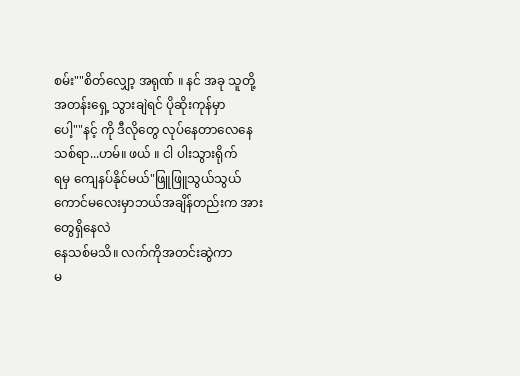စမ်း""စိတ်လျှော့ အရုဏ် ။ နင် အခု သူတို့
အတန်းရှေ့ သွားချဲရင် ပိုဆိုးကုန်မှာ
ပေါ့""နင့် ကို ဒီလိုတွေ လုပ်နေတာလေနေ
သစ်ရာ...ဟမ်။ ဖယ် ။ ငါ ပါးသွားရိုက်
ရမှ ကျေနပ်နိုင်မယ်"ဖြူဖြူသွယ်သွယ်ကောင်မလေးမှာဘယ်အချိန်တည်းက အားတွေရှိနေလဲ
နေသစ်မသိ။ လက်ကိုအတင်းဆွဲကာ
မ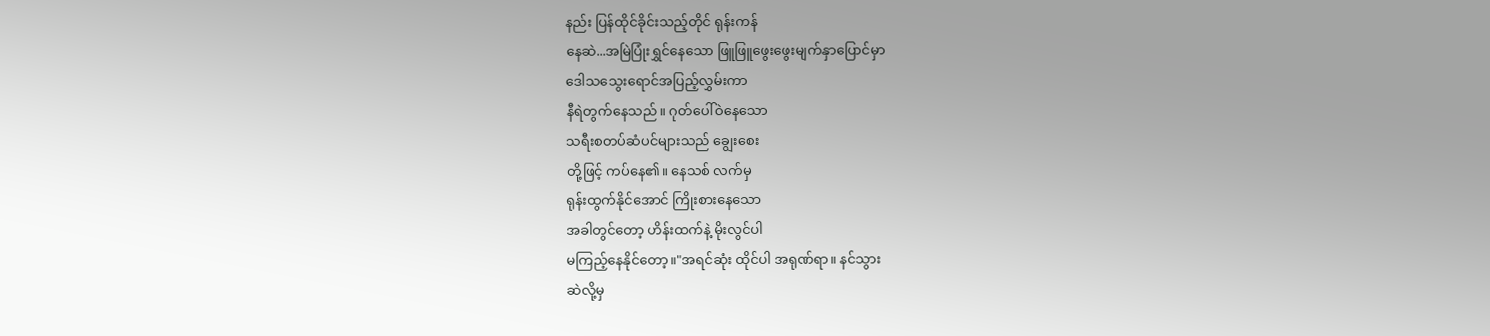နည်း ပြန်ထိုင်ခိုင်းသည့်တိုင် ရုန်းကန်
နေဆဲ...အမြဲပြုံးရွှင်နေသော ဖြူဖြူဖွေးဖွေးမျက်နှာပြောင်မှာ
ဒေါသသွေးရောင်အပြည့်လွှမ်းကာ
နီရဲတွက်နေသည်။ ဂုတ်ပေါ်ဝဲနေသော
သရီးစတပ်ဆံပင်များသည် ချွေးစေး
တို့ဖြင့် ကပ်နေ၏။ နေသစ် လက်မှ
ရုန်းထွက်နိုင်အောင် ကြိုးစားနေသော
အခါတွင်တော့ ဟိန်းထက်နဲ့ မိုးလွင်ပါ
မကြည့်နေနိုင်တော့။"အရင်ဆုံး ထိုင်ပါ အရုဏ်ရာ။ နင်သွား
ဆဲလို့မှ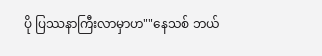ပို ပြဿနာကြီးလာမှာဟ""နေသစ် ဘယ်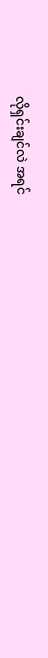လိုရှင်းချင်လဲ အရင်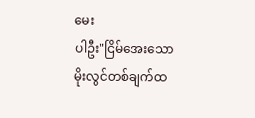မေး
ပါဦး"ငြိမ်အေးသော မိုးလွင်တစ်ချက်ထ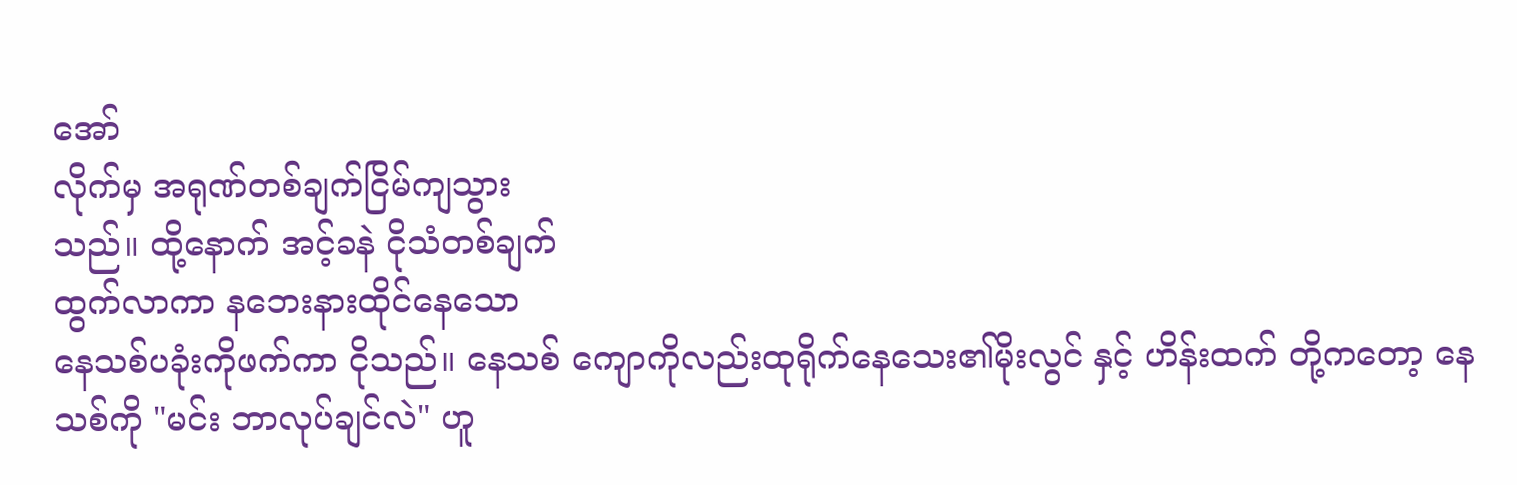အော်
လိုက်မှ အရုဏ်တစ်ချက်ငြိမ်ကျသွား
သည်။ ထို့နောက် အင့်ခနဲ ငိုသံတစ်ချက်
ထွက်လာကာ နဘေးနားထိုင်နေသော
နေသစ်ပခုံးကိုဖက်ကာ ငိုသည်။ နေသစ် ကျောကိုလည်းထုရိုက်နေသေး၏မိုးလွင် နှင့် ဟိန်းထက် တို့ကတော့ နေ
သစ်ကို "မင်း ဘာလုပ်ချင်လဲ" ဟူ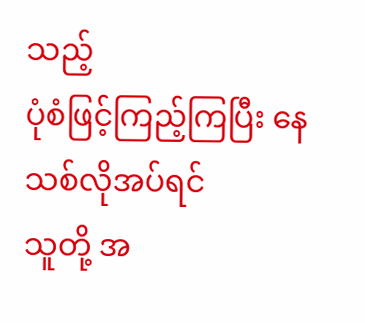သည့်
ပုံစံဖြင့်ကြည့်ကြပြီး နေသစ်လိုအပ်ရင်
သူတို့ အ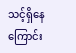သင့်ရှိနေကြောင်း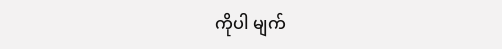ကိုပါ မျက်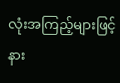လုံးအကြည့်များဖြင့် နား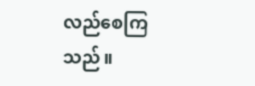လည်စေကြ
သည်။